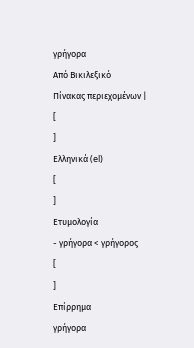γρήγορα
Από Βικιλεξικό
Πίνακας περιεχομένων |
[
]
Ελληνικά (el)
[
]
Ετυμολογία
- γρήγορα < γρήγορος
[
]
Επίρρημα
γρήγορα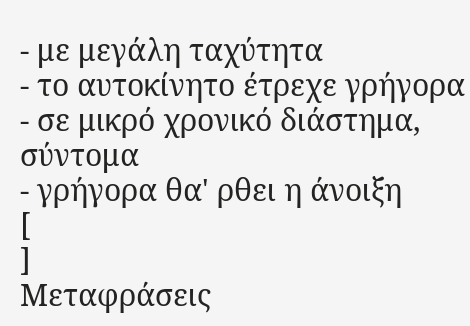- με μεγάλη ταχύτητα
- το αυτοκίνητο έτρεχε γρήγορα
- σε μικρό χρονικό διάστημα, σύντομα
- γρήγορα θα' ρθει η άνοιξη
[
]
Μεταφράσεις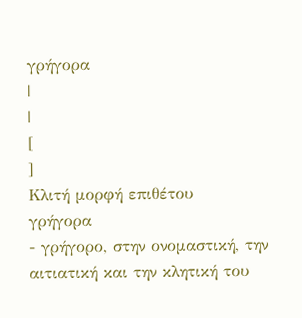γρήγορα
|
|
[
]
Κλιτή μορφή επιθέτου
γρήγορα
- γρήγορο, στην ονομαστική, την αιτιατική και την κλητική του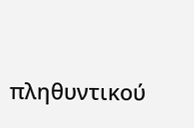πληθυντικού